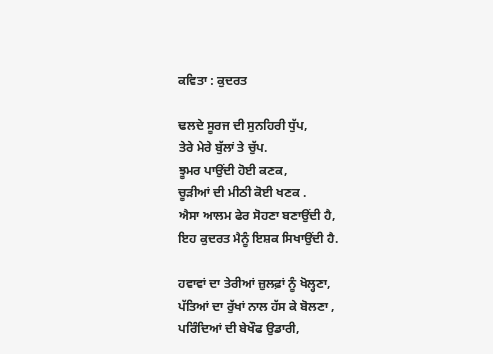ਕਵਿਤਾ : ਕੁਦਰਤ

ਢਲਦੇ ਸੂਰਜ ਦੀ ਸੁਨਹਿਰੀ ਧੁੱਪ,
ਤੇਰੇ ਮੇਰੇ ਬੁੱਲਾਂ ਤੇ ਚੁੱਪ.
ਝੂਮਰ ਪਾਉਂਦੀ ਹੋਈ ਕਣਕ,
ਚੂੜੀਆਂ ਦੀ ਮੀਠੀ ਕੋਈ ਖਣਕ .
ਐਸਾ ਆਲਮ ਫੇਰ ਸੋਹਣਾ ਬਣਾਉਂਦੀ ਹੈ,
ਇਹ ਕੁਦਰਤ ਮੈਨੂੰ ਇਸ਼ਕ ਸਿਖਾਉਂਦੀ ਹੈ.

ਹਵਾਵਾਂ ਦਾ ਤੇਰੀਆਂ ਜ਼ੁਲਫ਼ਾਂ ਨੂੰ ਖੋਲ੍ਹਣਾ,
ਪੱਤਿਆਂ ਦਾ ਰੁੱਖਾਂ ਨਾਲ ਹੱਸ ਕੇ ਬੋਲਣਾ ,
ਪਰਿੰਦਿਆਂ ਦੀ ਬੇਖੌਫ ਉਡਾਰੀ,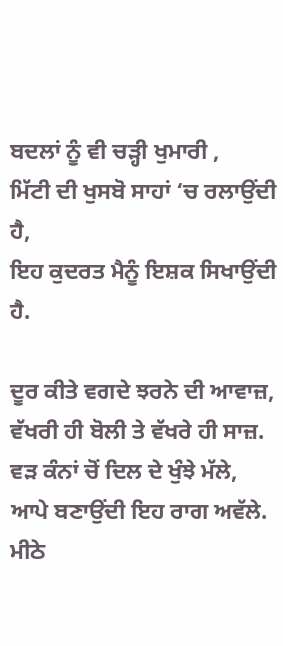ਬਦਲਾਂ ਨੂੰ ਵੀ ਚੜ੍ਹੀ ਖੁਮਾਰੀ ,
ਮਿੱਟੀ ਦੀ ਖੁਸਬੋ ਸਾਹਾਂ ‘ਚ ਰਲਾਉਂਦੀ ਹੈ,
ਇਹ ਕੁਦਰਤ ਮੈਨੂੰ ਇਸ਼ਕ ਸਿਖਾਉਂਦੀ ਹੈ.

ਦੂਰ ਕੀਤੇ ਵਗਦੇ ਝਰਨੇ ਦੀ ਆਵਾਜ਼,
ਵੱਖਰੀ ਹੀ ਬੋਲੀ ਤੇ ਵੱਖਰੇ ਹੀ ਸਾਜ਼.
ਵੜ ਕੰਨਾਂ ਚੋਂ ਦਿਲ ਦੇ ਖੁੰਝੇ ਮੱਲੇ,
ਆਪੇ ਬਣਾਉਂਦੀ ਇਹ ਰਾਗ ਅਵੱਲੇ.
ਮੀਠੇ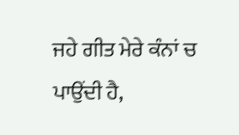ਜਹੇ ਗੀਤ ਮੇਰੇ ਕੰਨਾਂ ਚ ਪਾਉਂਦੀ ਹੈ,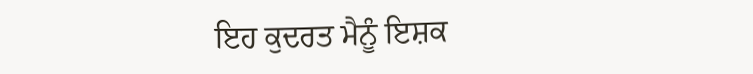ਇਹ ਕੁਦਰਤ ਮੈਨੂੰ ਇਸ਼ਕ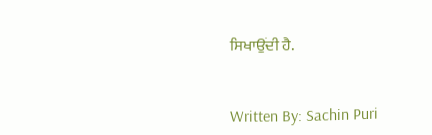ਸਿਖਾਉਂਦੀ ਹੈ.


Written By: Sachin Puri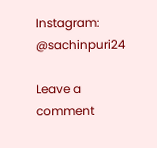Instagram: @sachinpuri24

Leave a comment